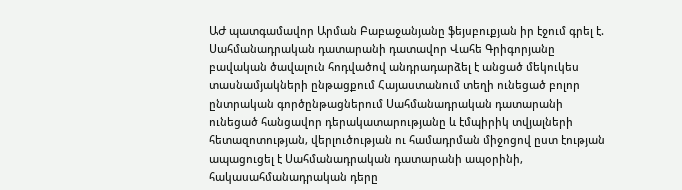ԱԺ պատգամավոր Արման Բաբաջանյանը ֆեյսբուքյան իր էջում գրել է.
Սահմանադրական դատարանի դատավոր Վահե Գրիգորյանը բավական ծավալուն հոդվածով անդրադարձել է անցած մեկուկես տասնամյակների ընթացքում Հայաստանում տեղի ունեցած բոլոր ընտրական գործընթացներում Սահմանադրական դատարանի ունեցած հանցավոր դերակատարությանը և էմպիրիկ տվյալների հետազոտության, վերլուծության ու համադրման միջոցով ըստ էության ապացուցել է Սահմանադրական դատարանի ապօրինի, հակասահմանադրական դերը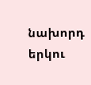նախորդ երկու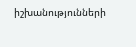իշխանությունների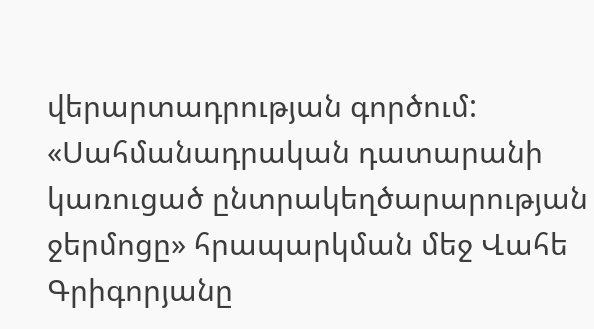վերարտադրության գործում:
«Սահմանադրական դատարանի կառուցած ընտրակեղծարարության ջերմոցը» հրապարկման մեջ Վահե Գրիգորյանը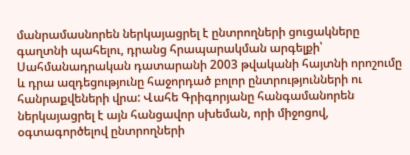մանրամասնորեն ներկայացրել է ընտրողների ցուցակները գաղտնի պահելու, դրանց հրապարակման արգելքի՝ Սահմանադրական դատարանի 2003 թվականի հայտնի որոշումը և դրա ազդեցությունը հաջորդած բոլոր ընտրությունների ու հանրաքվեների վրա: Վահե Գրիգորյանը հանգամանորեն ներկայացրել է այն հանցավոր սխեման, որի միջոցով, օգտագործելով ընտրողների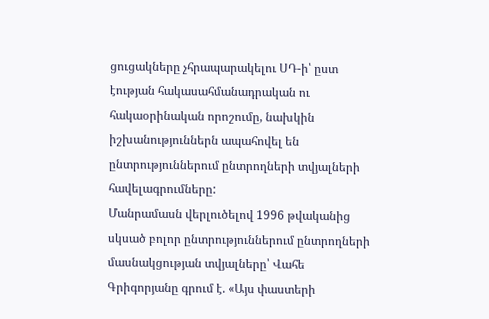ցուցակները չհրապարակելու ՍԴ-ի՝ ըստ էության հակասահմանադրական ու հակաօրինական որոշումը, նախկին իշխանություններն ապահովել են ընտրություններում ընտրողների տվյալների հավելագրումները:
Մանրամասն վերլուծելով 1996 թվականից սկսած բոլոր ընտրություններում ընտրողների մասնակցության տվյալները՝ Վահե Գրիգորյանը գրում է. «Այս փաստերի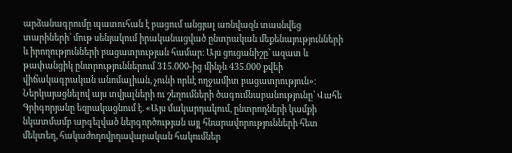արձանագրումը պատուհան է բացում անցյալ առնվազն տասնվեց տարիների՝ մութ սենյակում իրականացված ընտրական մեքենայությունների և իրողությունների բացատրության համար։ Այս ցուցանիշը՝ ազատ և թափանցիկ ընտրություններում 315.000-ից մինչև 435.000 քվեի վիճակագրական անոմալիան, չունի որևէ ողջամիտ բացատրություն»։ Ներկայացնելով այս տվյալների ու շեղումների ծագումնաբանությունը՝ Վահե Գրիգորյանը եզրակացնում է. «Այս մակարդակում, ընտրողների կամքի նկատմամբ արգելված ներգործության այլ հնարավորությունների հետ մեկտեղ, հակաժողովրդավարական հակումներ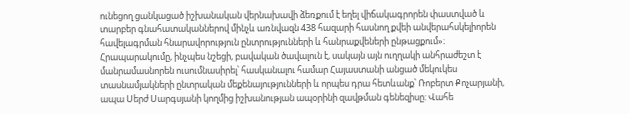ունեցող ցանկացած իշխանական վերնախավի ձեռքում է եղել վիճակագրորեն փաստված և տարբեր գնահատականներով մինչև առնվազն 438 հազարի հասնող քվեի անվերահսկելիորեն հավելագրման հնարավորություն ընտրությունների և հանրաքվեների ընթացքում»։
Հրապարակումը, ինչպես նշեցի, բավական ծավալուն է, սակայն այն ուղղակի անհրաժեշտ է մանրամասնորեն ուսումնասիրել՝ հասկանալու համար Հայաստանի անցած մեկուկես տասնամյակների ընտրական մեքենայությունների և որպես դրա հետևանք՝ Ռոբերտ Քոչարյանի, ապա Սերժ Սարգսյանի կողմից իշխանության ապօրինի զավթման գենեզիսը: Վահե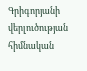Գրիգորյանի վերլուծության հիմնական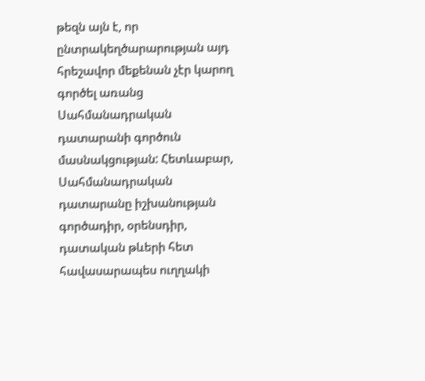թեզն այն է, որ ընտրակեղծարարության այդ հրեշավոր մեքենան չէր կարող գործել առանց Սահմանադրական դատարանի գործուն մասնակցության: Հետևաբար, Սահմանադրական դատարանը իշխանության գործադիր, օրենսդիր, դատական թևերի հետ հավասարապես ուղղակի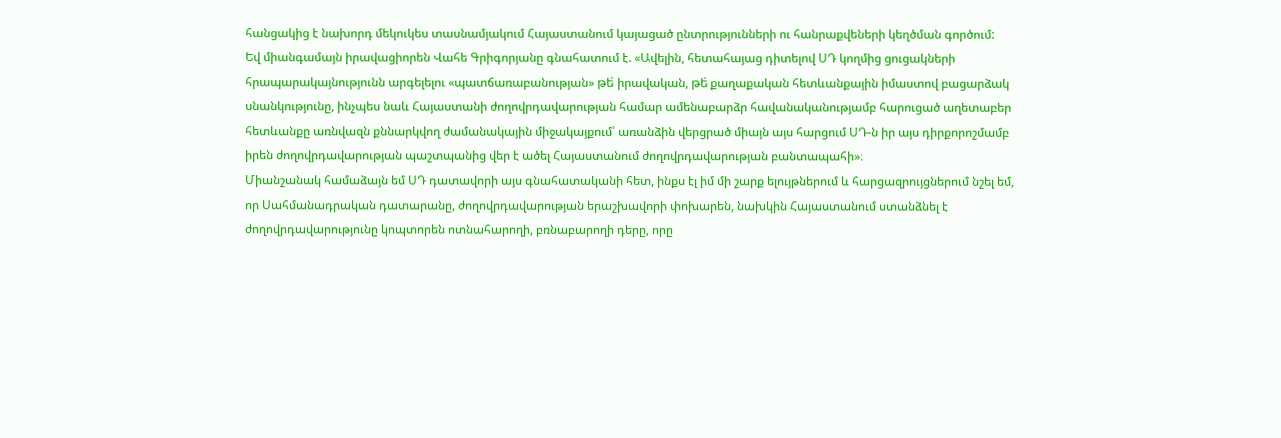հանցակից է նախորդ մեկուկես տասնամյակում Հայաստանում կայացած ընտրությունների ու հանրաքվեների կեղծման գործում:
Եվ միանգամայն իրավացիորեն Վահե Գրիգորյանը գնահատում է. «Ավելին, հետահայաց դիտելով ՍԴ կողմից ցուցակների հրապարակայնությունն արգելելու «պատճառաբանության» թե́ իրավական, թե́ քաղաքական հետևանքային իմաստով բացարձակ սնանկությունը, ինչպես նաև Հայաստանի ժողովրդավարության համար ամենաբարձր հավանականությամբ հարուցած աղետաբեր հետևանքը առնվազն քննարկվող ժամանակային միջակայքում՝ առանձին վերցրած միայն այս հարցում ՍԴ-ն իր այս դիրքորոշմամբ իրեն ժողովրդավարության պաշտպանից վեր է ածել Հայաստանում ժողովրդավարության բանտապահի»։
Միանշանակ համաձայն եմ ՍԴ դատավորի այս գնահատականի հետ, ինքս էլ իմ մի շարք ելույթներում և հարցազրույցներում նշել եմ, որ Սահմանադրական դատարանը, ժողովրդավարության երաշխավորի փոխարեն, նախկին Հայաստանում ստանձնել է ժողովրդավարությունը կոպտորեն ոտնահարողի, բռնաբարողի դերը, որը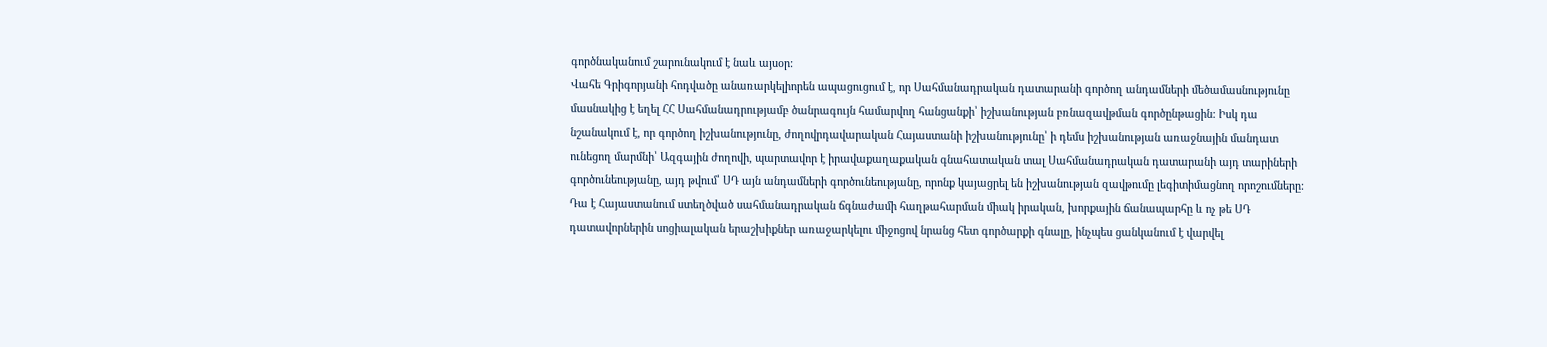գործնականում շարունակում է նաև այսօր:
Վահե Գրիգորյանի հոդվածը անառարկելիորեն ապացուցում է, որ Սահմանադրական դատարանի գործող անդամների մեծամասնությունը մասնակից է եղել ՀՀ Սահմանադրությամբ ծանրագույն համարվող հանցանքի՝ իշխանության բռնազավթման գործընթացին: Իսկ դա նշանակում է, որ գործող իշխանությունը, ժողովրդավարական Հայաստանի իշխանությունը՝ ի դեմս իշխանության առաջնային մանդատ ունեցող մարմնի՝ Ազգային ժողովի, պարտավոր է իրավաքաղաքական գնահատական տալ Սահմանադրական դատարանի այդ տարիների գործունեությանը, այդ թվում՝ ՍԴ այն անդամների գործունեությանը, որոնք կայացրել են իշխանության զավթումը լեգիտիմացնող որոշումները:
Դա է Հայաստանում ստեղծված սահմանադրական ճգնաժամի հաղթահարման միակ իրական, խորքային ճանապարհը և ոչ թե ՍԴ դատավորներին սոցիալական երաշխիքներ առաջարկելու միջոցով նրանց հետ գործարքի գնալը, ինչպես ցանկանում է վարվել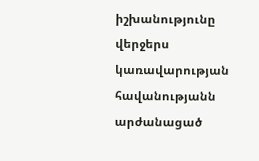իշխանությունը վերջերս կառավարության հավանությանն արժանացած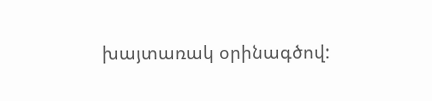խայտառակ օրինագծով: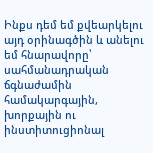Ինքս դեմ եմ քվեարկելու այդ օրինագծին և անելու եմ հնարավորը՝ սահմանադրական ճգնաժամին համակարգային, խորքային ու ինստիտուցիոնալ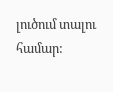լուծում տալու համար: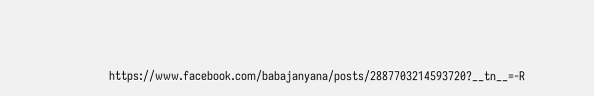https://www.facebook.com/babajanyana/posts/2887703214593720?__tn__=-R